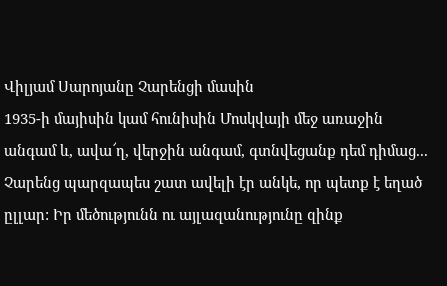Վիլյամ Սարոյանը Չարենցի մասին
1935-ի մայիսին կամ հունիսին Մոսկվայի մեջ առաջին անգամ և, ավա՜ղ, վերջին անգամ, գտնվեցանք դեմ դիմաց... Չարենց պարզապես շատ ավելի էր անկե, որ պետք է եղած ըլլար: Իր մեծությունն ու այլազանությունը զինք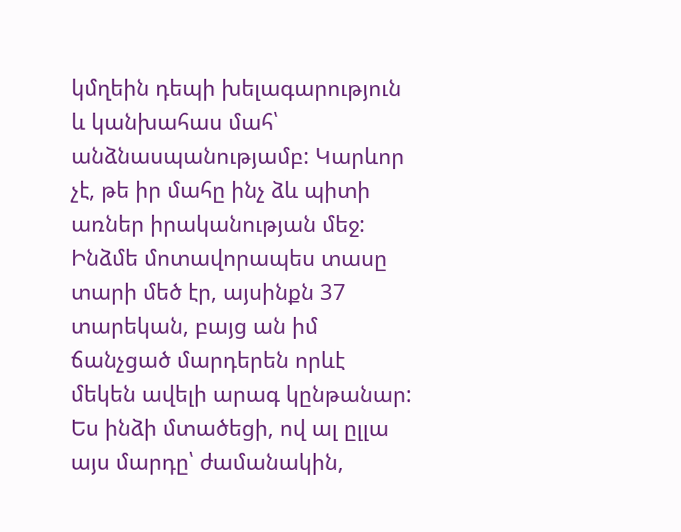կմղեին դեպի խելագարություն և կանխահաս մահ՝ անձնասպանությամբ: Կարևոր չէ, թե իր մահը ինչ ձև պիտի առներ իրականության մեջ: Ինձմե մոտավորապես տասը տարի մեծ էր, այսինքն 37 տարեկան, բայց ան իմ ճանչցած մարդերեն որևէ մեկեն ավելի արագ կընթանար: Ես ինձի մտածեցի, ով ալ ըլլա այս մարդը՝ ժամանակին,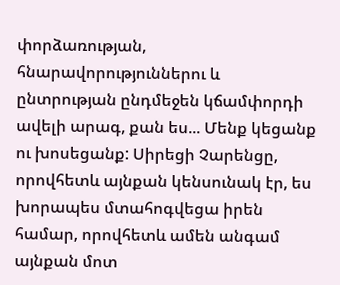փորձառության, հնարավորություններու և ընտրության ընդմեջեն կճամփորդի ավելի արագ, քան ես... Մենք կեցանք ու խոսեցանք: Սիրեցի Չարենցը, որովհետև այնքան կենսունակ էր, ես խորապես մտահոգվեցա իրեն համար, որովհետև ամեն անգամ այնքան մոտ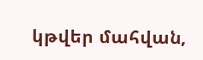կթվեր մահվան,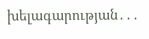խելագարության․․․